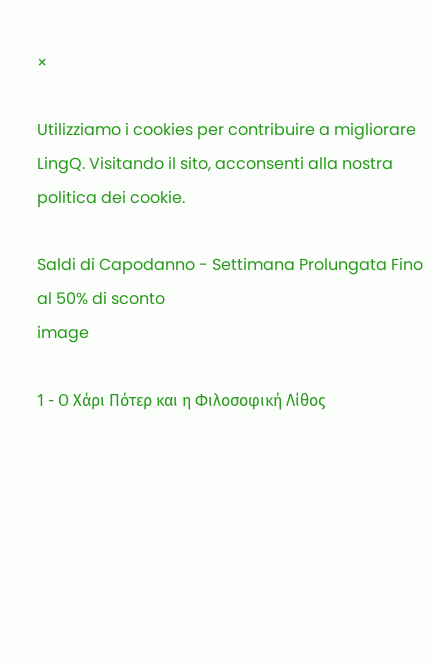×

Utilizziamo i cookies per contribuire a migliorare LingQ. Visitando il sito, acconsenti alla nostra politica dei cookie.

Saldi di Capodanno - Settimana Prolungata Fino al 50% di sconto
image

1 - Ο Χάρι Πότερ και η Φιλοσοφική Λίθος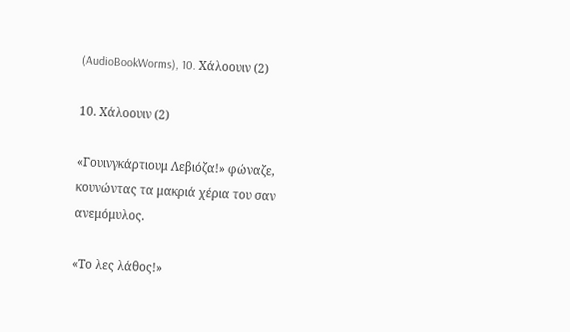(AudioBookWorms), 10. Χάλοουιν (2)

10. Χάλοουιν (2)

«Γουινγκάρτιουμ Λεβιόζα!» φώναζε, κουνώντας τα μακριά χέρια του σαν ανεμόμυλος.

«Το λες λάθος!»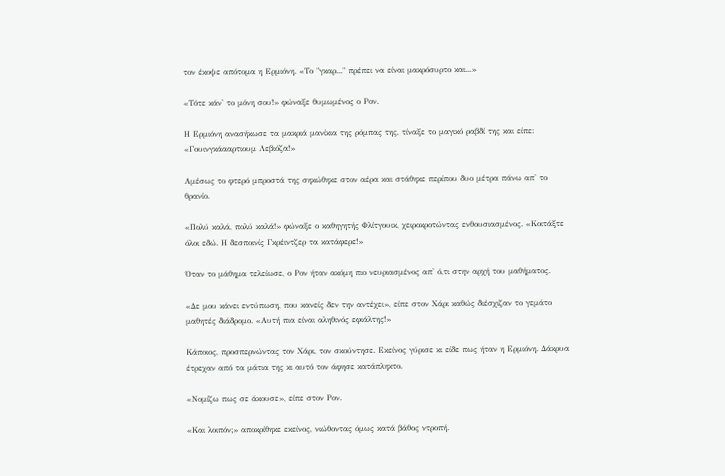τον έκοψε απότομα η Ερμιόνη. «Το "γκαρ..." πρέπει να είναι μακρόσυρτο και...»

«Τότε κάν' το μόνη σου!» φώναξε θυμωμένος ο Ρον.

Η Ερμιόνη ανασήκωσε τα μακριά μανίκια της ρόμπας της, τίναξε το μαγικό ραβδί της και είπε: «Γουινγκάααρτιουμ Λεβιόζα!»

Αμέσως το φτερό μπροστά της σηκώθηκε στον αέρα και στάθηκε περίπου δυο μέτρα πάνω απ' το θρανίο.

«Πολύ καλά, πολύ καλά!» φώναξε ο καθηγητής Φλίτγουικ, χειροκροτώντας ενθουσιασμένος. «Κοιτάξτε όλοι εδώ. Η δεσποινίς Γκρέιντζερ τα κατάφερε!»

Όταν το μάθημα τελείωσε, ο Ρον ήταν ακόμη πιο νευριασμένος απ' ό,τι στην αρχή του μαθήματος.

«Δε μου κάνει εντύπωση, που κανείς δεν την αντέχει», είπε στον Χάρι καθώς διέσχιζαν το γεμάτο μαθητές διάδρομο. «Αυτή πια είναι αληθινός εφιάλτης!»

Κάποιος, προσπερνώντας τον Χάρι, τον σκούντησε. Εκείνος γύρισε κι είδε πως ήταν η Ερμιόνη. Δάκρυα έτρεχαν από τα μάτια της κι αυτό τον άφησε κατάπληκτο.

«Νομίζω πως σε άκουσε», είπε στον Ρον.

«Και λοιπόν;» αποκρίθηκε εκείνος, νιώθοντας όμως κατά βάθος ντροπή.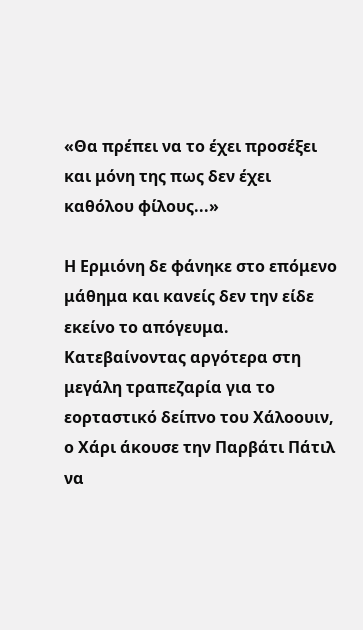«Θα πρέπει να το έχει προσέξει και μόνη της πως δεν έχει καθόλου φίλους...»

Η Ερμιόνη δε φάνηκε στο επόμενο μάθημα και κανείς δεν την είδε εκείνο το απόγευμα. Κατεβαίνοντας αργότερα στη μεγάλη τραπεζαρία για το εορταστικό δείπνο του Χάλοουιν, ο Χάρι άκουσε την Παρβάτι Πάτιλ να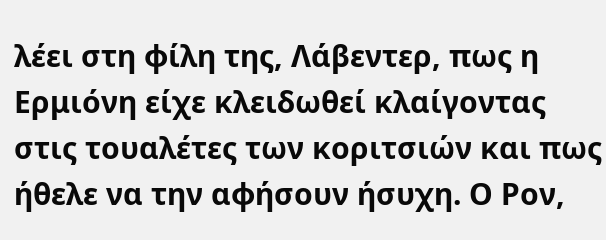λέει στη φίλη της, Λάβεντερ, πως η Ερμιόνη είχε κλειδωθεί κλαίγοντας στις τουαλέτες των κοριτσιών και πως ήθελε να την αφήσουν ήσυχη. Ο Ρον,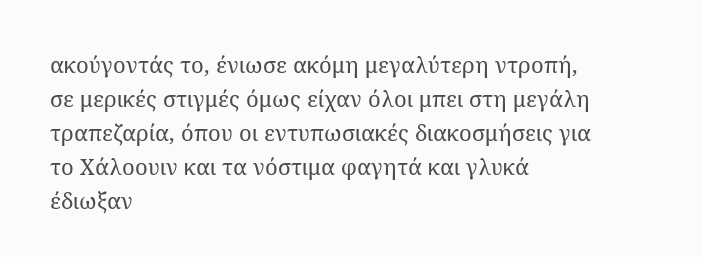ακούγοντάς το, ένιωσε ακόμη μεγαλύτερη ντροπή, σε μερικές στιγμές όμως είχαν όλοι μπει στη μεγάλη τραπεζαρία, όπου οι εντυπωσιακές διακοσμήσεις για το Χάλοουιν και τα νόστιμα φαγητά και γλυκά έδιωξαν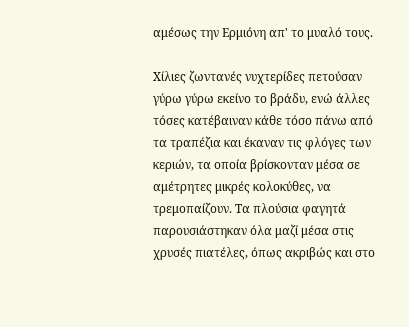αμέσως την Ερμιόνη απ' το μυαλό τους.

Χίλιες ζωντανές νυχτερίδες πετούσαν γύρω γύρω εκείνο το βράδυ, ενώ άλλες τόσες κατέβαιναν κάθε τόσο πάνω από τα τραπέζια και έκαναν τις φλόγες των κεριών, τα οποία βρίσκονταν μέσα σε αμέτρητες μικρές κολοκύθες, να τρεμοπαίζουν. Τα πλούσια φαγητά παρουσιάστηκαν όλα μαζί μέσα στις χρυσές πιατέλες, όπως ακριβώς και στο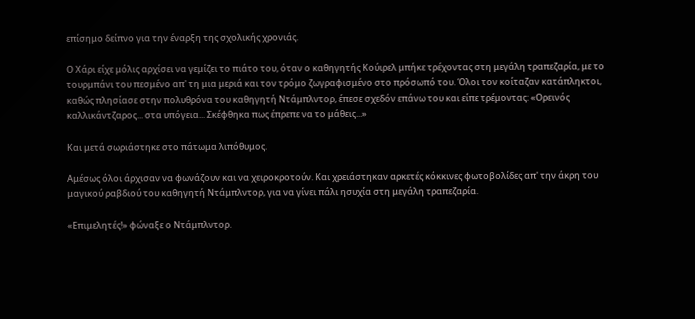επίσημο δείπνο για την έναρξη της σχολικής χρονιάς.

Ο Χάρι είχε μόλις αρχίσει να γεμίζει το πιάτο του, όταν ο καθηγητής Κούιρελ μπήκε τρέχοντας στη μεγάλη τραπεζαρία, με το τουρμπάνι του πεσμένο απ' τη μια μεριά και τον τρόμο ζωγραφισμένο στο πρόσωπό του. Όλοι τον κοίταζαν κατάπληκτοι, καθώς πλησίασε στην πολυθρόνα του καθηγητή Ντάμπλντορ, έπεσε σχεδόν επάνω του και είπε τρέμοντας: «Ορεινός καλλικάντζαρος... στα υπόγεια... Σκέφθηκα πως έπρεπε να το μάθεις...»

Και μετά σωριάστηκε στο πάτωμα λιπόθυμος.

Αμέσως όλοι άρχισαν να φωνάζουν και να χειροκροτούν. Και χρειάστηκαν αρκετές κόκκινες φωτοβολίδες απ' την άκρη του μαγικού ραβδιού του καθηγητή Ντάμπλντορ, για να γίνει πάλι ησυχία στη μεγάλη τραπεζαρία.

«Επιμελητές!» φώναξε ο Ντάμπλντορ.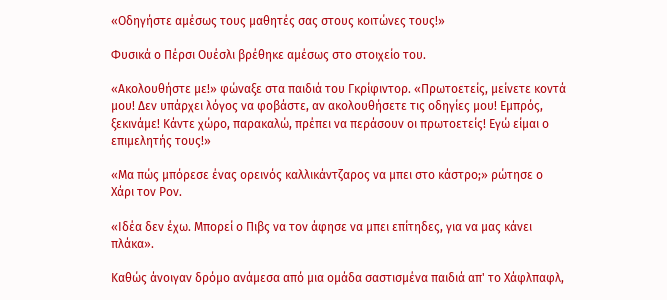«Οδηγήστε αμέσως τους μαθητές σας στους κοιτώνες τους!»

Φυσικά ο Πέρσι Ουέσλι βρέθηκε αμέσως στο στοιχείο του.

«Ακολουθήστε με!» φώναξε στα παιδιά του Γκρίφιντορ. «Πρωτοετείς, μείνετε κοντά μου! Δεν υπάρχει λόγος να φοβάστε, αν ακολουθήσετε τις οδηγίες μου! Εμπρός, ξεκινάμε! Κάντε χώρο, παρακαλώ, πρέπει να περάσουν οι πρωτοετείς! Εγώ είμαι ο επιμελητής τους!»

«Μα πώς μπόρεσε ένας ορεινός καλλικάντζαρος να μπει στο κάστρο;» ρώτησε ο Χάρι τον Ρον.

«Ιδέα δεν έχω. Μπορεί ο Πιβς να τον άφησε να μπει επίτηδες, για να μας κάνει πλάκα».

Καθώς άνοιγαν δρόμο ανάμεσα από μια ομάδα σαστισμένα παιδιά απ' το Χάφλπαφλ,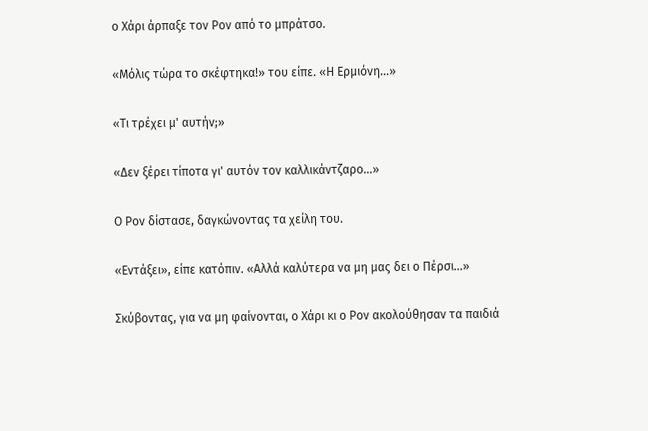ο Χάρι άρπαξε τον Ρον από το μπράτσο.

«Μόλις τώρα το σκέφτηκα!» του είπε. «Η Ερμιόνη...»

«Τι τρέχει μ' αυτήν;»

«Δεν ξέρει τίποτα γι' αυτόν τον καλλικάντζαρο...»

Ο Ρον δίστασε, δαγκώνοντας τα χείλη του.

«Εντάξει», είπε κατόπιν. «Αλλά καλύτερα να μη μας δει ο Πέρσι...»

Σκύβοντας, για να μη φαίνονται, ο Χάρι κι ο Ρον ακολούθησαν τα παιδιά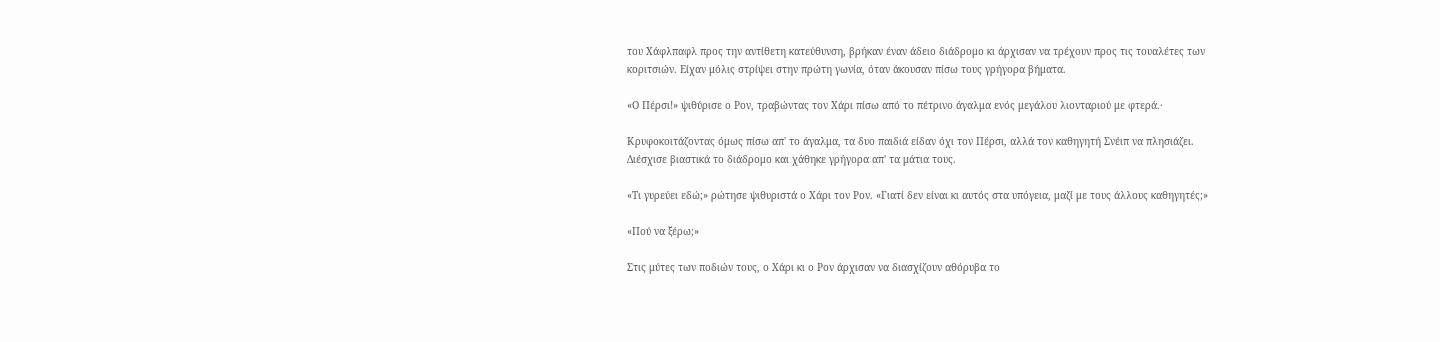του Χάφλπαφλ προς την αντίθετη κατεύθυνση, βρήκαν έναν άδειο διάδρομο κι άρχισαν να τρέχουν προς τις τουαλέτες των κοριτσιών. Είχαν μόλις στρίψει στην πρώτη γωνία, όταν άκουσαν πίσω τους γρήγορα βήματα.

«Ο Πέρσι!» ψιθύρισε ο Ρον, τραβώντας τον Χάρι πίσω από το πέτρινο άγαλμα ενός μεγάλου λιονταριού με φτερά.·

Κρυφοκοιτάζοντας όμως πίσω απ' το άγαλμα, τα δυο παιδιά είδαν όχι τον Πέρσι, αλλά τον καθηγητή Σνέιπ να πλησιάζει. Διέσχισε βιαστικά το διάδρομο και χάθηκε γρήγορα απ' τα μάτια τους.

«Τι γυρεύει εδώ;» ρώτησε ψιθυριστά ο Χάρι τον Ρον. «Γιατί δεν είναι κι αυτός στα υπόγεια, μαζί με τους άλλους καθηγητές;»

«Πού να ξέρω;»

Στις μύτες των ποδιών τους, ο Χάρι κι ο Ρον άρχισαν να διασχίζουν αθόρυβα το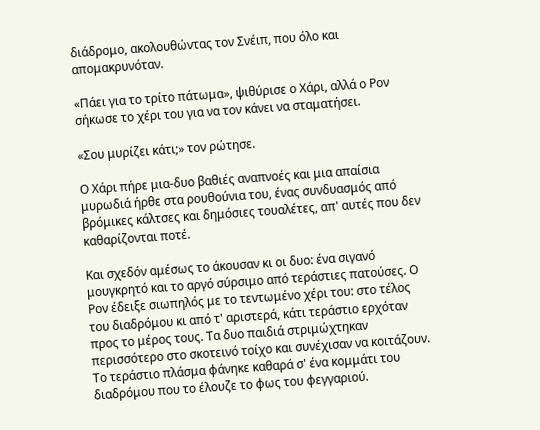διάδρομο, ακολουθώντας τον Σνέιπ, που όλο και απομακρυνόταν.

«Πάει για το τρίτο πάτωμα», ψιθύρισε ο Χάρι, αλλά ο Ρον σήκωσε το χέρι του για να τον κάνει να σταματήσει.

«Σου μυρίζει κάτι;» τον ρώτησε.

Ο Χάρι πήρε μια-δυο βαθιές αναπνοές και μια απαίσια μυρωδιά ήρθε στα ρουθούνια του, ένας συνδυασμός από βρόμικες κάλτσες και δημόσιες τουαλέτες, απ' αυτές που δεν καθαρίζονται ποτέ.

Και σχεδόν αμέσως το άκουσαν κι οι δυο: ένα σιγανό μουγκρητό και το αργό σύρσιμο από τεράστιες πατούσες. Ο Ρον έδειξε σιωπηλός με το τεντωμένο χέρι του: στο τέλος του διαδρόμου κι από τ' αριστερά, κάτι τεράστιο ερχόταν προς το μέρος τους. Τα δυο παιδιά στριμώχτηκαν περισσότερο στο σκοτεινό τοίχο και συνέχισαν να κοιτάζουν. Το τεράστιο πλάσμα φάνηκε καθαρά σ' ένα κομμάτι του διαδρόμου που το έλουζε το φως του φεγγαριού.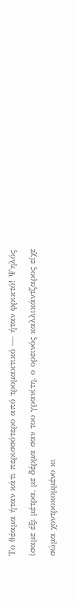Το θέαμα ήταν κάτι περισσότερο από τρομακτικό — ήταν φρικτό! Ψηλός ίσαμε έξι μέτρα, με δέρμα σαν του γρανίτη, ο ορεινός καλλικάντζαρος είχε σώμα χοντροκομμένο κι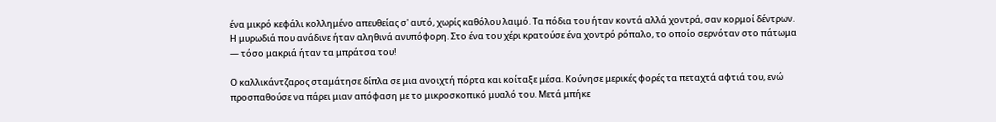ένα μικρό κεφάλι κολλημένο απευθείας σ' αυτό, χωρίς καθόλου λαιμό. Τα πόδια του ήταν κοντά αλλά χοντρά, σαν κορμοί δέντρων. Η μυρωδιά που ανάδινε ήταν αληθινά ανυπόφορη. Στο ένα του χέρι κρατούσε ένα χοντρό ρόπαλο, το οποίο σερνόταν στο πάτωμα — τόσο μακριά ήταν τα μπράτσα του!

Ο καλλικάντζαρος σταμάτησε δίπλα σε μια ανοιχτή πόρτα και κοίταξε μέσα. Κούνησε μερικές φορές τα πεταχτά αφτιά του, ενώ προσπαθούσε να πάρει μιαν απόφαση με το μικροσκοπικό μυαλό του. Μετά μπήκε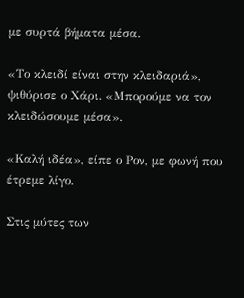με συρτά βήματα μέσα.

«Το κλειδί είναι στην κλειδαριά», ψιθύρισε ο Χάρι. «Μπορούμε να τον κλειδώσουμε μέσα».

«Καλή ιδέα», είπε ο Ρον, με φωνή που έτρεμε λίγο.

Στις μύτες των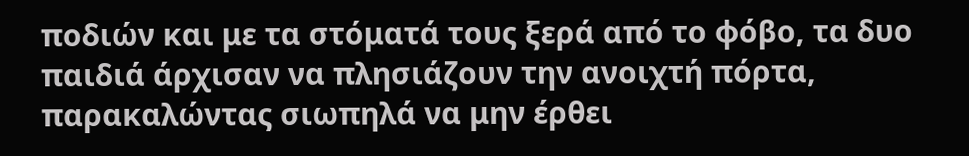ποδιών και με τα στόματά τους ξερά από το φόβο, τα δυο παιδιά άρχισαν να πλησιάζουν την ανοιχτή πόρτα, παρακαλώντας σιωπηλά να μην έρθει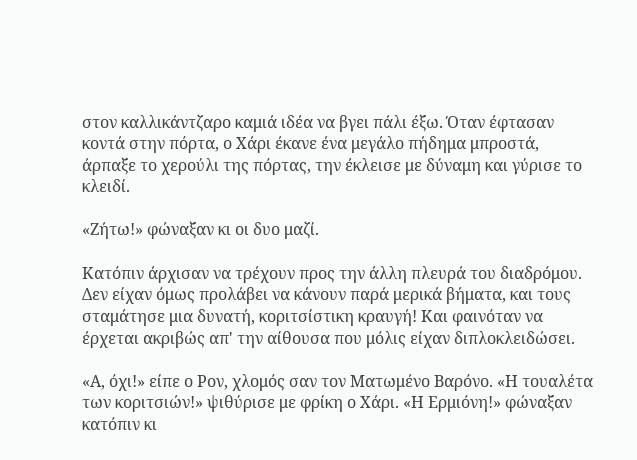στον καλλικάντζαρο καμιά ιδέα να βγει πάλι έξω. Όταν έφτασαν κοντά στην πόρτα, ο Χάρι έκανε ένα μεγάλο πήδημα μπροστά, άρπαξε το χερούλι της πόρτας, την έκλεισε με δύναμη και γύρισε το κλειδί.

«Ζήτω!» φώναξαν κι οι δυο μαζί.

Κατόπιν άρχισαν να τρέχουν προς την άλλη πλευρά του διαδρόμου. Δεν είχαν όμως προλάβει να κάνουν παρά μερικά βήματα, και τους σταμάτησε μια δυνατή, κοριτσίστικη κραυγή! Και φαινόταν να έρχεται ακριβώς απ' την αίθουσα που μόλις είχαν διπλοκλειδώσει.

«Α, όχι!» είπε ο Ρον, χλομός σαν τον Ματωμένο Βαρόνο. «Η τουαλέτα των κοριτσιών!» ψιθύρισε με φρίκη ο Χάρι. «Η Ερμιόνη!» φώναξαν κατόπιν κι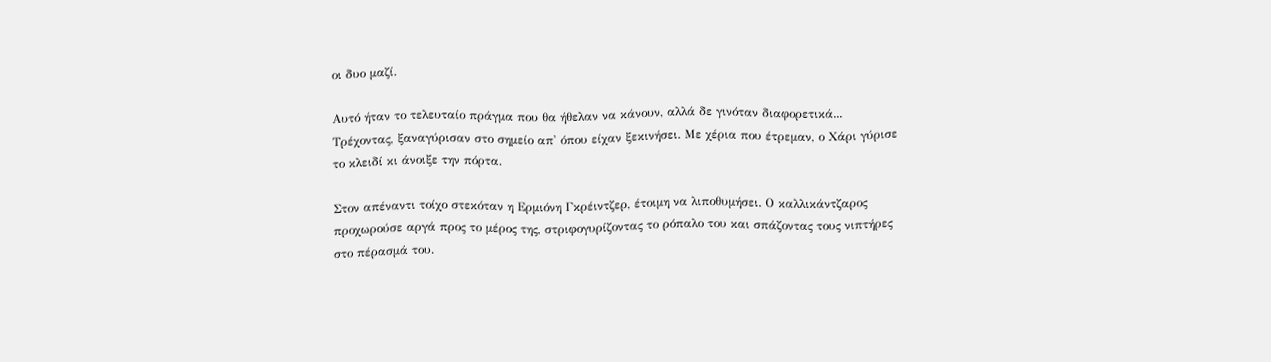οι δυο μαζί.

Αυτό ήταν το τελευταίο πράγμα που θα ήθελαν να κάνουν, αλλά δε γινόταν διαφορετικά... Τρέχοντας, ξαναγύρισαν στο σημείο απ' όπου είχαν ξεκινήσει. Με χέρια που έτρεμαν, ο Χάρι γύρισε το κλειδί κι άνοιξε την πόρτα.

Στον απέναντι τοίχο στεκόταν η Ερμιόνη Γκρέιντζερ, έτοιμη να λιποθυμήσει. Ο καλλικάντζαρος προχωρούσε αργά προς το μέρος της, στριφογυρίζοντας το ρόπαλο του και σπάζοντας τους νιπτήρες στο πέρασμά του.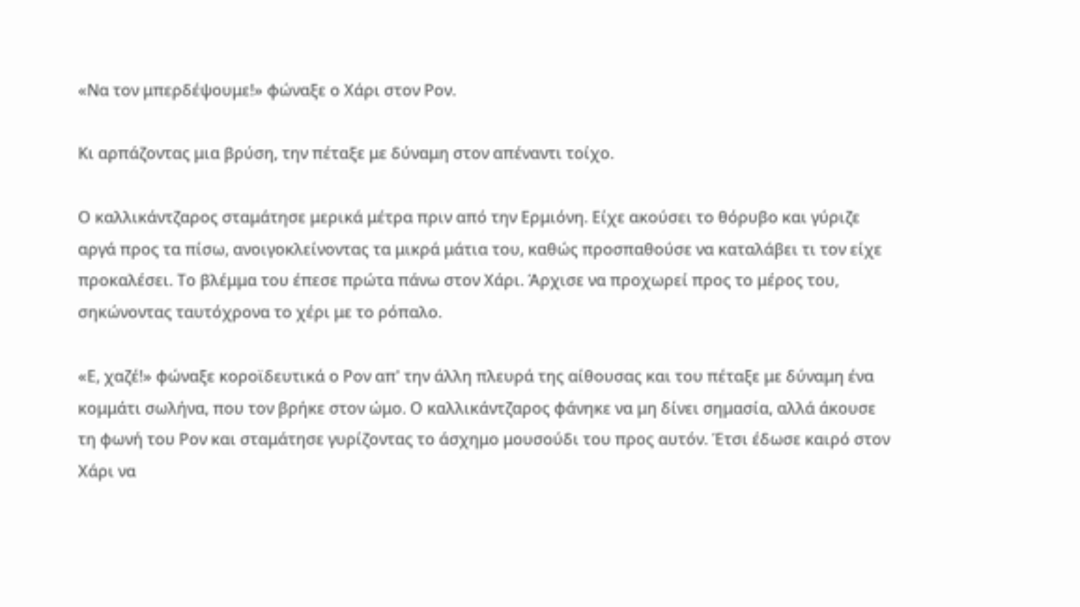«Να τον μπερδέψουμε!» φώναξε ο Χάρι στον Ρον.

Κι αρπάζοντας μια βρύση, την πέταξε με δύναμη στον απέναντι τοίχο.

Ο καλλικάντζαρος σταμάτησε μερικά μέτρα πριν από την Ερμιόνη. Είχε ακούσει το θόρυβο και γύριζε αργά προς τα πίσω, ανοιγοκλείνοντας τα μικρά μάτια του, καθώς προσπαθούσε να καταλάβει τι τον είχε προκαλέσει. Το βλέμμα του έπεσε πρώτα πάνω στον Χάρι. Άρχισε να προχωρεί προς το μέρος του, σηκώνοντας ταυτόχρονα το χέρι με το ρόπαλο.

«Ε, χαζέ!» φώναξε κοροϊδευτικά ο Ρον απ' την άλλη πλευρά της αίθουσας και του πέταξε με δύναμη ένα κομμάτι σωλήνα, που τον βρήκε στον ώμο. Ο καλλικάντζαρος φάνηκε να μη δίνει σημασία, αλλά άκουσε τη φωνή του Ρον και σταμάτησε γυρίζοντας το άσχημο μουσούδι του προς αυτόν. Έτσι έδωσε καιρό στον Χάρι να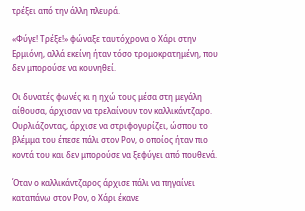τρέξει από την άλλη πλευρά.

«Φύγε! Τρέξε!» φώναξε ταυτόχρονα ο Χάρι στην Ερμιόνη, αλλά εκείνη ήταν τόσο τρομοκρατημένη, που δεν μπορούσε να κουνηθεί.

Οι δυνατές φωνές κι η ηχώ τους μέσα στη μεγάλη αίθουσα, άρχισαν να τρελαίνουν τον καλλικάντζαρο. Ουρλιάζοντας, άρχισε να στριφογυρίζει, ώσπου το βλέμμα του έπεσε πάλι στον Ρον, ο οποίος ήταν πιο κοντά του και δεν μπορούσε να ξεφύγει από πουθενά.

Όταν ο καλλικάντζαρος άρχισε πάλι να πηγαίνει καταπάνω στον Ρον, ο Χάρι έκανε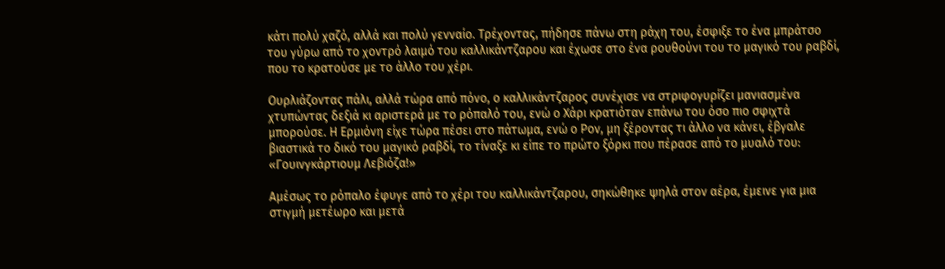κάτι πολύ χαζό, αλλά και πολύ γενναίο. Τρέχοντας, πήδησε πάνω στη ράχη του, έσφιξε το ένα μπράτσο του γύρω από το χοντρό λαιμό του καλλικάντζαρου και έχωσε στο ένα ρουθούνι του το μαγικό του ραβδί, που το κρατούσε με το άλλο του χέρι.

Ουρλιάζοντας πάλι, αλλά τώρα από πόνο, ο καλλικάντζαρος συνέχισε να στριφογυρίζει μανιασμένα χτυπώντας δεξιά κι αριστερά με το ρόπαλό του, ενώ ο Χάρι κρατιόταν επάνω του όσο πιο σφιχτά μπορούσε. Η Ερμιόνη είχε τώρα πέσει στο πάτωμα, ενώ ο Ρον, μη ξέροντας τι άλλο να κάνει, έβγαλε βιαστικά το δικό του μαγικό ραβδί, το τίναξε κι είπε το πρώτο ξόρκι που πέρασε από το μυαλό του: «Γουινγκάρτιουμ Λεβιόζα!»

Αμέσως το ρόπαλο έφυγε από το χέρι του καλλικάντζαρου, σηκώθηκε ψηλά στον αέρα, έμεινε για μια στιγμή μετέωρο και μετά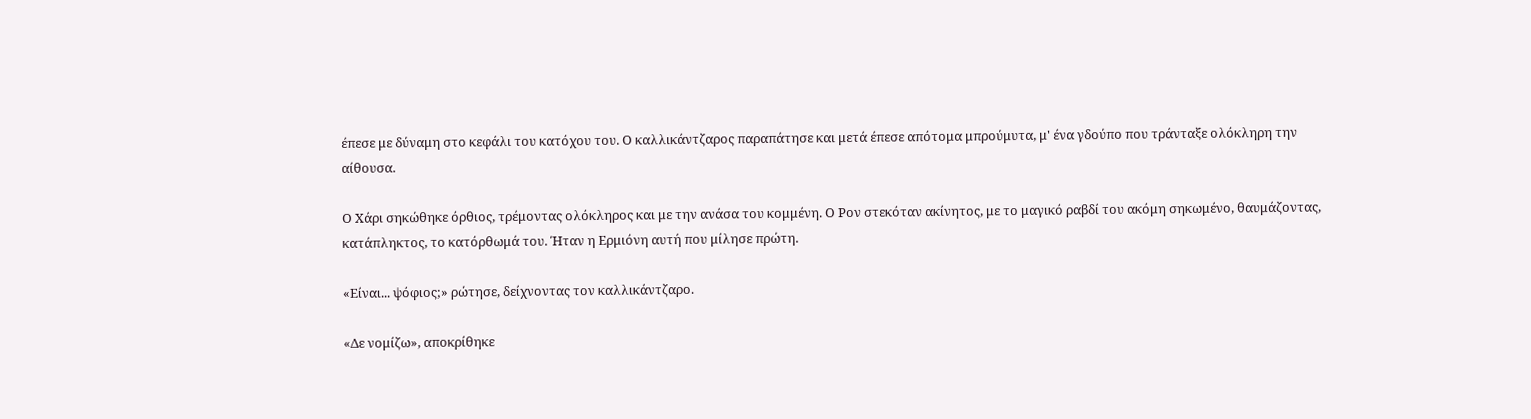έπεσε με δύναμη στο κεφάλι του κατόχου του. Ο καλλικάντζαρος παραπάτησε και μετά έπεσε απότομα μπρούμυτα, μ' ένα γδούπο που τράνταξε ολόκληρη την αίθουσα.

Ο Χάρι σηκώθηκε όρθιος, τρέμοντας ολόκληρος και με την ανάσα του κομμένη. Ο Ρον στεκόταν ακίνητος, με το μαγικό ραβδί του ακόμη σηκωμένο, θαυμάζοντας, κατάπληκτος, το κατόρθωμά του. Ήταν η Ερμιόνη αυτή που μίλησε πρώτη.

«Είναι... ψόφιος;» ρώτησε, δείχνοντας τον καλλικάντζαρο.

«Δε νομίζω», αποκρίθηκε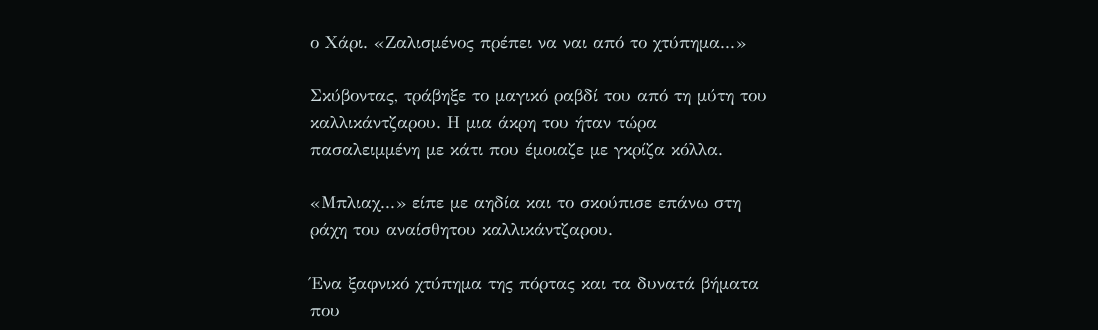ο Χάρι. «Ζαλισμένος πρέπει να ναι από το χτύπημα...»

Σκύβοντας, τράβηξε το μαγικό ραβδί του από τη μύτη του καλλικάντζαρου. Η μια άκρη του ήταν τώρα πασαλειμμένη με κάτι που έμοιαζε με γκρίζα κόλλα.

«Μπλιαχ...» είπε με αηδία και το σκούπισε επάνω στη ράχη του αναίσθητου καλλικάντζαρου.

Ένα ξαφνικό χτύπημα της πόρτας και τα δυνατά βήματα που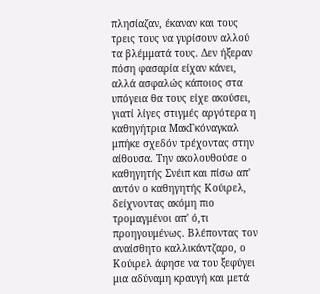πλησίαζαν, έκαναν και τους τρεις τους να γυρίσουν αλλού τα βλέμματά τους. Δεν ήξεραν πόση φασαρία είχαν κάνει, αλλά ασφαλώς κάποιος στα υπόγεια θα τους είχε ακούσει, γιατί λίγες στιγμές αργότερα η καθηγήτρια ΜακΓκόναγκαλ μπήκε σχεδόν τρέχοντας στην αίθουσα. Την ακολουθούσε ο καθηγητής Σνέιπ και πίσω απ' αυτόν ο καθηγητής Κούιρελ, δείχνοντας ακόμη πιο τρομαγμένοι απ' ό,τι προηγουμένως. Βλέποντας τον αναίσθητο καλλικάντζαρο, ο Κούιρελ άφησε να του ξεφύγει μια αδύναμη κραυγή και μετά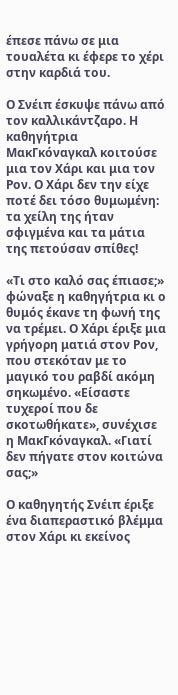έπεσε πάνω σε μια τουαλέτα κι έφερε το χέρι στην καρδιά του.

Ο Σνέιπ έσκυψε πάνω από τον καλλικάντζαρο. Η καθηγήτρια ΜακΓκόναγκαλ κοιτούσε μια τον Χάρι και μια τον Ρον. Ο Χάρι δεν την είχε ποτέ δει τόσο θυμωμένη: τα χείλη της ήταν σφιγμένα και τα μάτια της πετούσαν σπίθες!

«Τι στο καλό σας έπιασε;» φώναξε η καθηγήτρια κι ο θυμός έκανε τη φωνή της να τρέμει. Ο Χάρι έριξε μια γρήγορη ματιά στον Ρον, που στεκόταν με το μαγικό του ραβδί ακόμη σηκωμένο. «Είσαστε τυχεροί που δε σκοτωθήκατε», συνέχισε η ΜακΓκόναγκαλ. «Γιατί δεν πήγατε στον κοιτώνα σας;»

Ο καθηγητής Σνέιπ έριξε ένα διαπεραστικό βλέμμα στον Χάρι κι εκείνος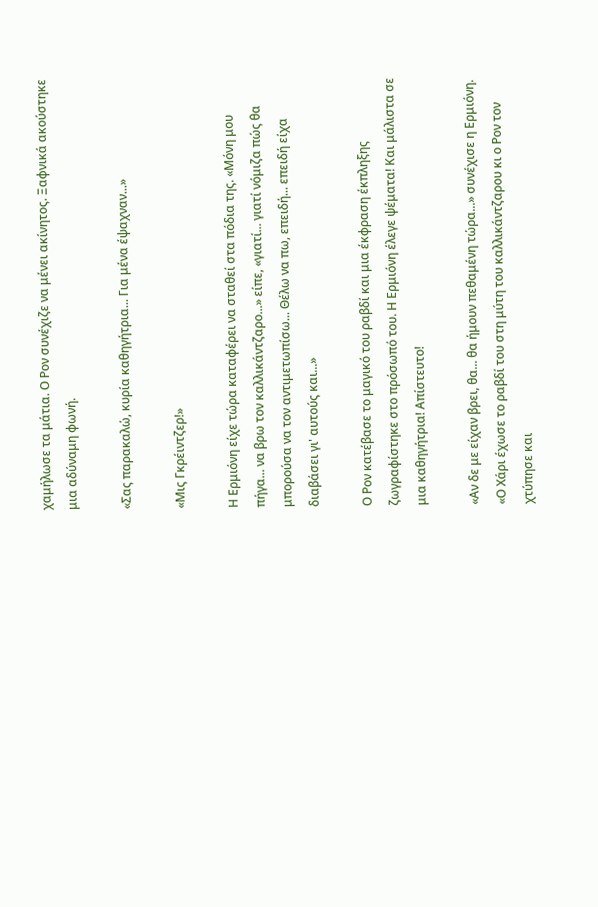χαμήλωσε τα μάτια. Ο Ρον συνέχιζε να μένει ακίνητος. Ξαφνικά ακούστηκε μια αδύναμη φωνή.

«Σας παρακαλώ, κυρία καθηγήτρια... Για μένα έψαχναν...»

«Μις Γκρέιντζερ!»

Η Ερμιόνη είχε τώρα καταφέρει να σταθεί στα πόδια της. «Μόνη μου πήγα... να βρω τον καλλικάντζαρο...» είπε, «γιατί... γιατί νόμιζα πώς θα μπορούσα να τον αντιμετωπίσω... Θέλω να πω, επειδή... επειδή είχα διαβάσει γι' αυτούς και...»

Ο Ρον κατέβασε το μαγικό του ραβδί και μια έκφραση έκπληξης ζωγραφίστηκε στο πρόσωπό του. Η Ερμιόνη έλεγε ψέματα! Και μάλιστα σε μια καθηγήτρια! Απίστευτο!

«Αν δε με είχαν βρει, θα... θα ήμουν πεθαμένη τώρα...» συνέχισε η Ερμιόνη. «Ο Χάρι έχωσε το ραβδί του στη μύτη του καλλικάντζαρου κι ο Ρον τον χτύπησε και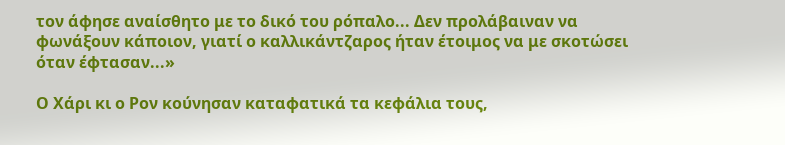τον άφησε αναίσθητο με το δικό του ρόπαλο... Δεν προλάβαιναν να φωνάξουν κάποιον, γιατί ο καλλικάντζαρος ήταν έτοιμος να με σκοτώσει όταν έφτασαν...»

Ο Χάρι κι ο Ρον κούνησαν καταφατικά τα κεφάλια τους,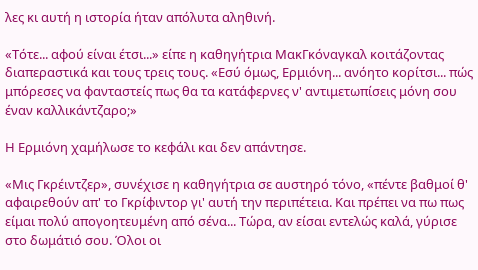λες κι αυτή η ιστορία ήταν απόλυτα αληθινή.

«Τότε... αφού είναι έτσι...» είπε η καθηγήτρια ΜακΓκόναγκαλ κοιτάζοντας διαπεραστικά και τους τρεις τους. «Εσύ όμως, Ερμιόνη... ανόητο κορίτσι... πώς μπόρεσες να φανταστείς πως θα τα κατάφερνες ν' αντιμετωπίσεις μόνη σου έναν καλλικάντζαρο;»

Η Ερμιόνη χαμήλωσε το κεφάλι και δεν απάντησε.

«Μις Γκρέιντζερ», συνέχισε η καθηγήτρια σε αυστηρό τόνο, «πέντε βαθμοί θ' αφαιρεθούν απ' το Γκρίφιντορ γι' αυτή την περιπέτεια. Και πρέπει να πω πως είμαι πολύ απογοητευμένη από σένα... Τώρα, αν είσαι εντελώς καλά, γύρισε στο δωμάτιό σου. Όλοι οι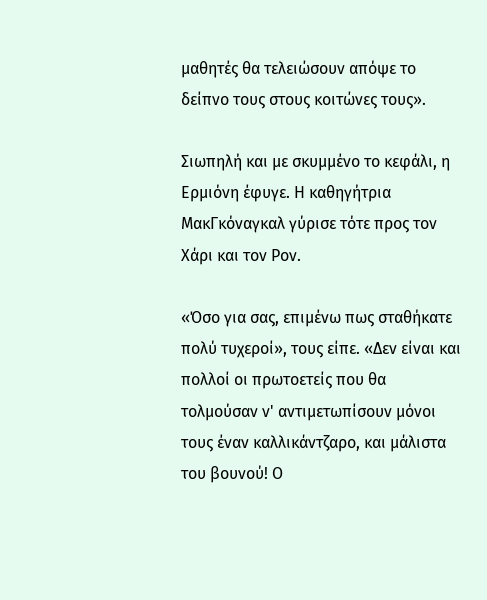μαθητές θα τελειώσουν απόψε το δείπνο τους στους κοιτώνες τους».

Σιωπηλή και με σκυμμένο το κεφάλι, η Ερμιόνη έφυγε. Η καθηγήτρια ΜακΓκόναγκαλ γύρισε τότε προς τον Χάρι και τον Ρον.

«Όσο για σας, επιμένω πως σταθήκατε πολύ τυχεροί», τους είπε. «Δεν είναι και πολλοί οι πρωτοετείς που θα τολμούσαν ν' αντιμετωπίσουν μόνοι τους έναν καλλικάντζαρο, και μάλιστα του βουνού! Ο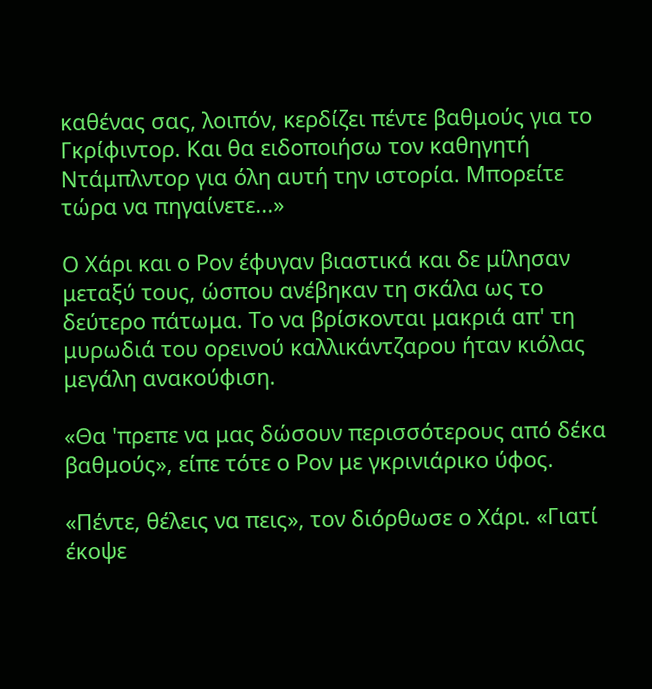καθένας σας, λοιπόν, κερδίζει πέντε βαθμούς για το Γκρίφιντορ. Και θα ειδοποιήσω τον καθηγητή Ντάμπλντορ για όλη αυτή την ιστορία. Μπορείτε τώρα να πηγαίνετε...»

Ο Χάρι και ο Ρον έφυγαν βιαστικά και δε μίλησαν μεταξύ τους, ώσπου ανέβηκαν τη σκάλα ως το δεύτερο πάτωμα. Το να βρίσκονται μακριά απ' τη μυρωδιά του ορεινού καλλικάντζαρου ήταν κιόλας μεγάλη ανακούφιση.

«Θα 'πρεπε να μας δώσουν περισσότερους από δέκα βαθμούς», είπε τότε ο Ρον με γκρινιάρικο ύφος.

«Πέντε, θέλεις να πεις», τον διόρθωσε ο Χάρι. «Γιατί έκοψε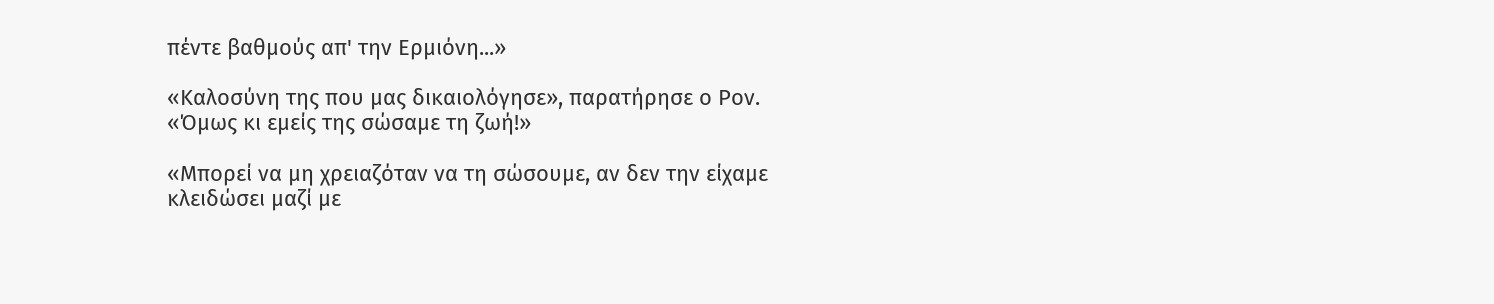πέντε βαθμούς απ' την Ερμιόνη...»

«Καλοσύνη της που μας δικαιολόγησε», παρατήρησε ο Ρον. «Όμως κι εμείς της σώσαμε τη ζωή!»

«Μπορεί να μη χρειαζόταν να τη σώσουμε, αν δεν την είχαμε κλειδώσει μαζί με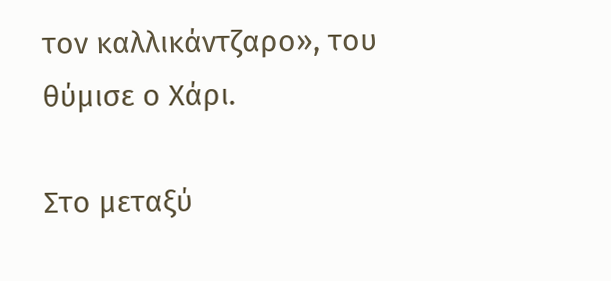τον καλλικάντζαρο», του θύμισε ο Χάρι.

Στο μεταξύ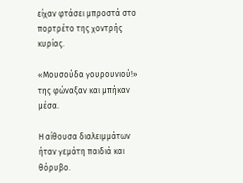είχαν φτάσει μπροστά στο πορτρέτο της χοντρής κυρίας.

«Μουσούδα γουρουνιού!» της φώναξαν και μπήκαν μέσα.

Η αίθουσα διαλειμμάτων ήταν γεμάτη παιδιά και θόρυβο.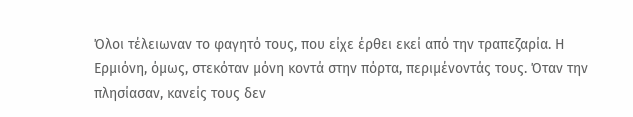Όλοι τέλειωναν το φαγητό τους, που είχε έρθει εκεί από την τραπεζαρία. Η Ερμιόνη, όμως, στεκόταν μόνη κοντά στην πόρτα, περιμένοντάς τους. Όταν την πλησίασαν, κανείς τους δεν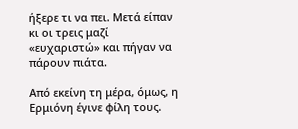ήξερε τι να πει. Μετά είπαν κι οι τρεις μαζί «ευχαριστώ» και πήγαν να πάρουν πιάτα.

Από εκείνη τη μέρα, όμως, η Ερμιόνη έγινε φίλη τους.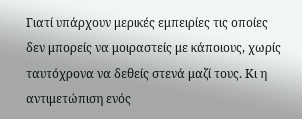Γιατί υπάρχουν μερικές εμπειρίες τις οποίες δεν μπορείς να μοιραστείς με κάποιους, χωρίς ταυτόχρονα να δεθείς στενά μαζί τους. Κι η αντιμετώπιση ενός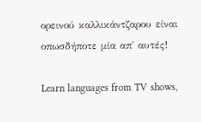ορεινού καλλικάντζαρου είναι οπωσδήποτε μία απ' αυτές!

Learn languages from TV shows,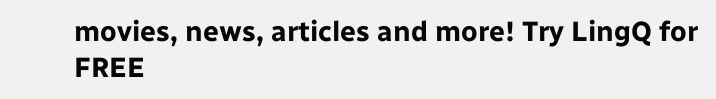movies, news, articles and more! Try LingQ for FREE